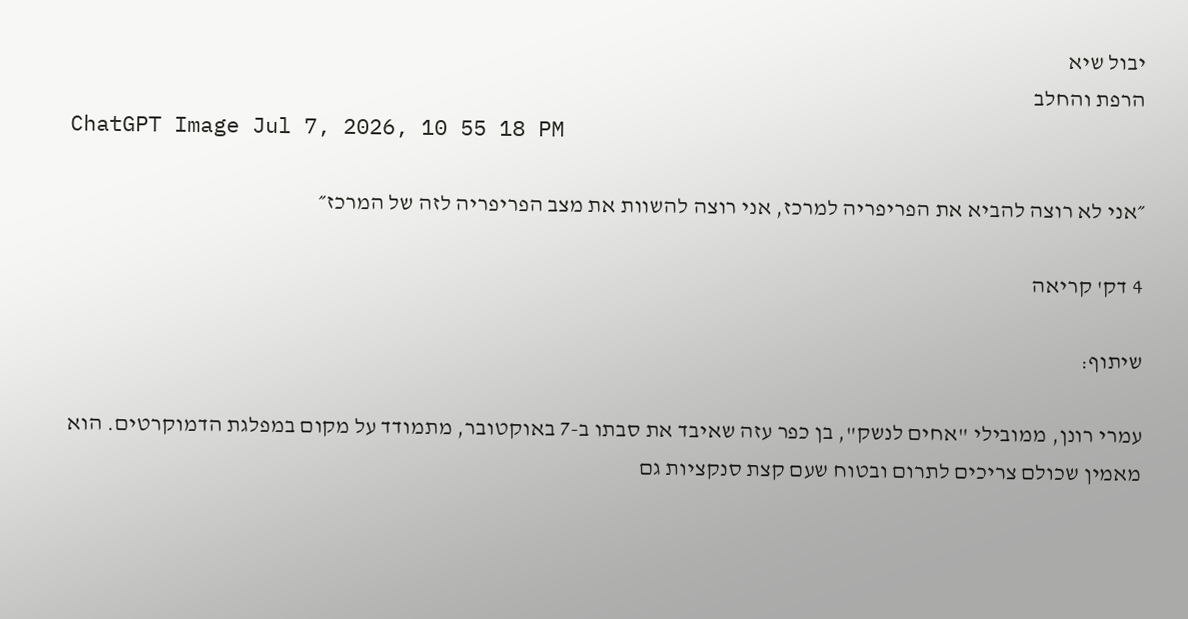יבול שיא
הרפת והחלב
ChatGPT Image Jul 7, 2026, 10 55 18 PM

״אני לא רוצה להביא את הפריפריה למרכז, אני רוצה להשוות את מצב הפריפריה לזה של המרכז״

4 דק' קריאה

שיתוף:

עמרי רונן, ממובילי "אחים לנשק", בן כפר עזה שאיבד את סבתו ב-7 באוקטובר, מתמודד על מקום במפלגת הדמוקרטים. הוא מאמין שכולם צריכים לתרום ובטוח שעם קצת סנקציות גם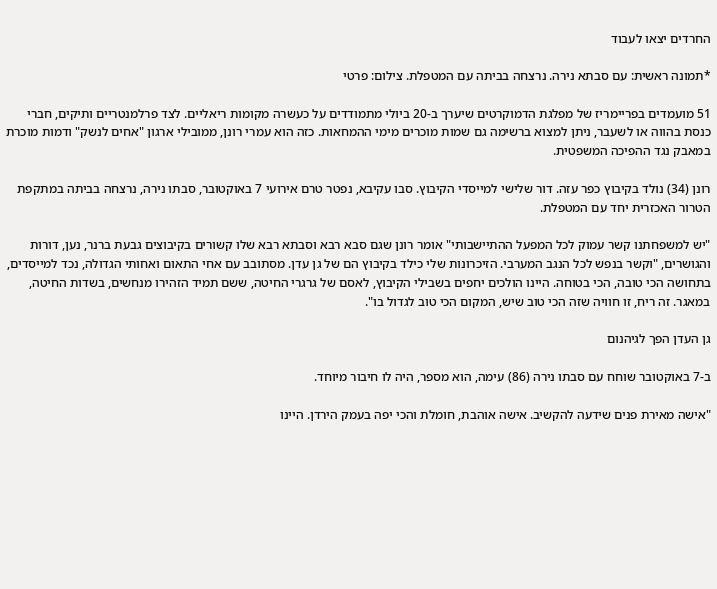החרדים יצאו לעבוד

*תמונה ראשית: עם סבתא נירה. נרצחה בביתה עם המטפלת. צילום: פרטי

51 מועמדים בפריימריז של מפלגת הדמוקרטים שיערך ב-20 ביולי מתמודדים על כעשרה מקומות ריאליים. לצד פרלמנטריים ותיקים, חברי כנסת בהווה או לשעבר, ניתן למצוא ברשימה גם שמות מוכרים מימי ההמחאות. כזה הוא עמרי רונן, ממובילי ארגון "אחים לנשק" ודמות מוכרת במאבק נגד ההפיכה המשפטית.

רונן (34) נולד בקיבוץ כפר עזה. דור שלישי למייסדי הקיבוץ. סבו עקיבא, נפטר טרם אירועי 7 באוקטובר, סבתו נירה, נרצחה בביתה במתקפת הטרור האכזרית יחד עם המטפלת.

"יש למשפחתנו קשר עמוק לכל המפעל ההתיישבותי" אומר רונן שגם סבא רבא וסבתא רבא שלו קשורים בקיבוצים גבעת ברנר, נען, דורות והגושרים, "וקשר בנפש לכל הנגב המערבי. הזיכרונות שלי כילד בקיבוץ הם של גן עדן. מסתובב עם אחי התאום ואחותי הגדולה, נכד למייסדים, בתחושה הכי טובה, הכי בטוחה. היינו הולכים יחפים בשבילי הקיבוץ, לאסם של גרגרי החיטה, ששם תמיד הזהירו מנחשים, בשדות החיטה, במאגר. זה ריח, זו חוויה שזה הכי טוב שיש, המקום הכי טוב לגדול בו".

גן העדן הפך לגיהנום

ב-7 באוקטובר שוחח עם סבתו נירה (86) עימה, הוא מספר, היה לו חיבור מיוחד.

"אישה מאירת פנים שידעה להקשיב. אישה אוהבת, חומלת והכי יפה בעמק הירדן. היינו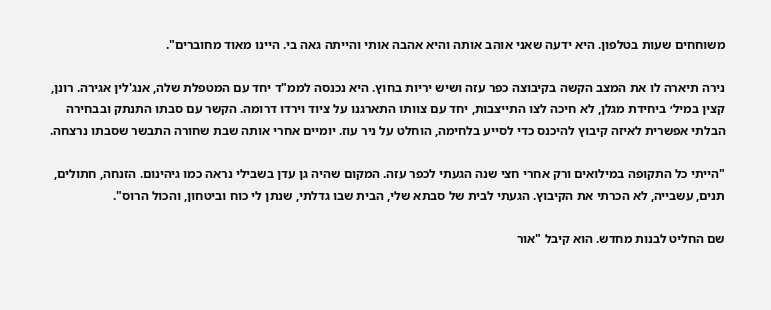משוחחים שעות בטלפון. היא ידעה שאני אוהב אותה והיא אהבה אותי והייתה גאה בי. היינו מאוד מחוברים".

נירה תיארה לו את המצב הקשה בקיבוצה כפר עזה ושיש יריות בחוץ. היא נכנסה לממ"ד יחד עם המטפלת שלה, אנג'לין אגירה. רונן, קצין במיל׳ ביחידת מגלן, לא חיכה לצו התייצבות, יחד עם צוותו התארגנו על ציוד וירדו דרומה. הקשר עם סבתו התנתק ובבחירה הבלתי אפשרית לאיזה קיבוץ להיכנס כדי לסייע בלחימה, הוחלט על ניר עוז. יומיים אחרי אותה שבת שחורה התבשר שסבתו נרצחה.

"הייתי כל התקופה במילואים ורק אחרי חצי שנה הגעתי לכפר עזה. המקום שהיה גן עדן בשבילי נראה כמו גיהינום. הזנחה, חתולים, תנים, עשבייה, לא הכרתי את הקיבוץ. הגעתי לבית של סבתא שלי, הבית שבו גדלתי, שנתן לי כוח וביטחון, והכול הרוס".

שם החליט לבנות מחדש. הוא קיבל "אור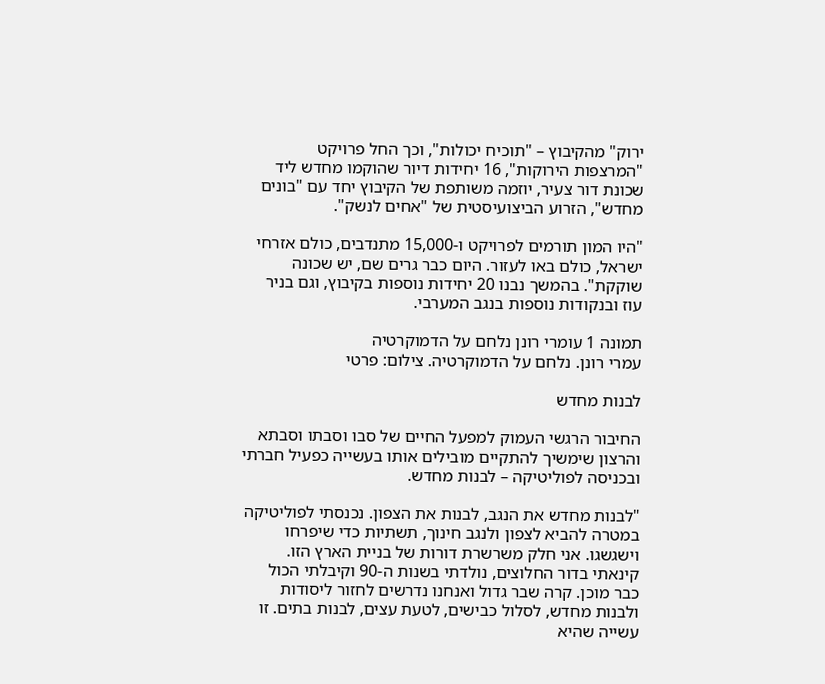ירוק" מהקיבוץ – "תוכיח יכולות", וכך החל פרויקט "המרצפות הירוקות", 16 יחידות דיור שהוקמו מחדש ליד שכונת דור צעיר, יוזמה משותפת של הקיבוץ יחד עם "בונים מחדש", הזרוע הביצועיסטית של "אחים לנשק".

"היו המון תורמים לפרויקט ו-15,000 מתנדבים, כולם אזרחי ישראל, כולם באו לעזור. היום כבר גרים שם, יש שכונה שוקקת". בהמשך נבנו 20 יחידות נוספות בקיבוץ, וגם בניר עוז ובנקודות נוספות בנגב המערבי.

תמונה 1 עומרי רונן נלחם על הדמוקרטיה
עמרי רונן. נלחם על הדמוקרטיה. צילום: פרטי

לבנות מחדש

החיבור הרגשי העמוק למפעל החיים של סבו וסבתו וסבתא והרצון שימשיך להתקיים מובילים אותו בעשייה כפעיל חברתי ובכניסה לפוליטיקה – לבנות מחדש.

"לבנות מחדש את הנגב, לבנות את הצפון. נכנסתי לפוליטיקה במטרה להביא לצפון ולנגב חינוך, תשתיות כדי שיפרחו וישגשגו. אני חלק משרשרת דורות של בניית הארץ הזו. קינאתי בדור החלוצים, נולדתי בשנות ה-90 וקיבלתי הכול כבר מוכן. קרה שבר גדול ואנחנו נדרשים לחזור ליסודות ולבנות מחדש, לסלול כבישים, לטעת עצים, לבנות בתים. זו עשייה שהיא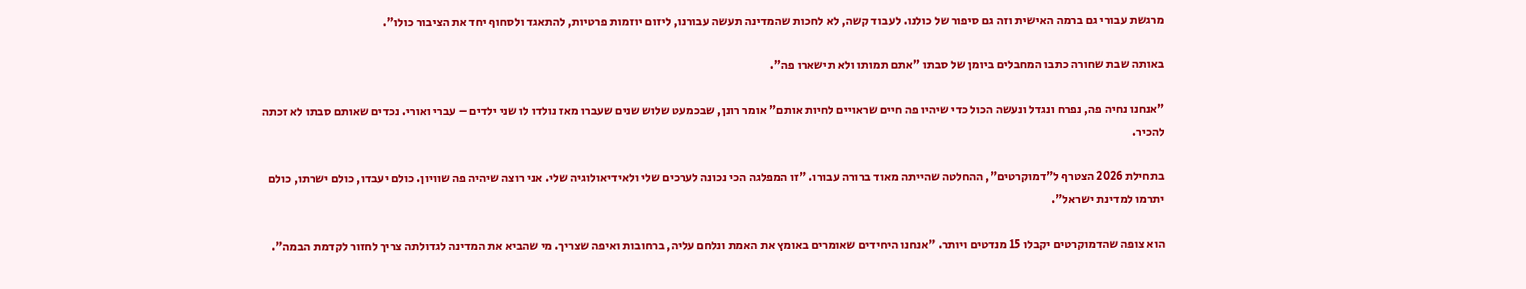מרגשת עבורי גם ברמה האישית וזה גם סיפור של כולנו. לעבוד קשה, לא לחכות שהמדינה תעשה עבורנו, ליזום יוזמות פרטיות, להתאגד ולסחוף יחד את הציבור כולו".

באותה שבת שחורה כתבו המחבלים ביומן של סבתו "אתם תמותו ולא תישארו פה".

"אנחנו נחיה פה, נפרח ונגדל ונעשה הכול כדי שיהיו פה חיים שראויים לחיות אותם" אומר רונן, שבכמעט שלוש שנים שעברו מאז נולדו לו שני ילדים – עברי ואורי. נכדים שאותם סבתו לא זכתה להכיר.

בתחילת 2026 הצטרף ל"דמוקרטים", ההחלטה שהייתה מאוד ברורה עבורו. "זו המפלגה הכי נכונה לערכים שלי ולאידיאולוגיה שלי. אני רוצה שיהיה פה שוויון. כולם יעבדו, כולם ישרתו, כולם יתרמו למדינת ישראל".

הוא צופה שהדמוקרטים יקבלו 15 מנדטים ויותר. "אנחנו היחידים שאומרים באומץ את האמת ונלחם עליה, ברחובות ואיפה שצריך. מי שהביא את המדינה לגדולתה צריך לחזור לקדמת הבמה".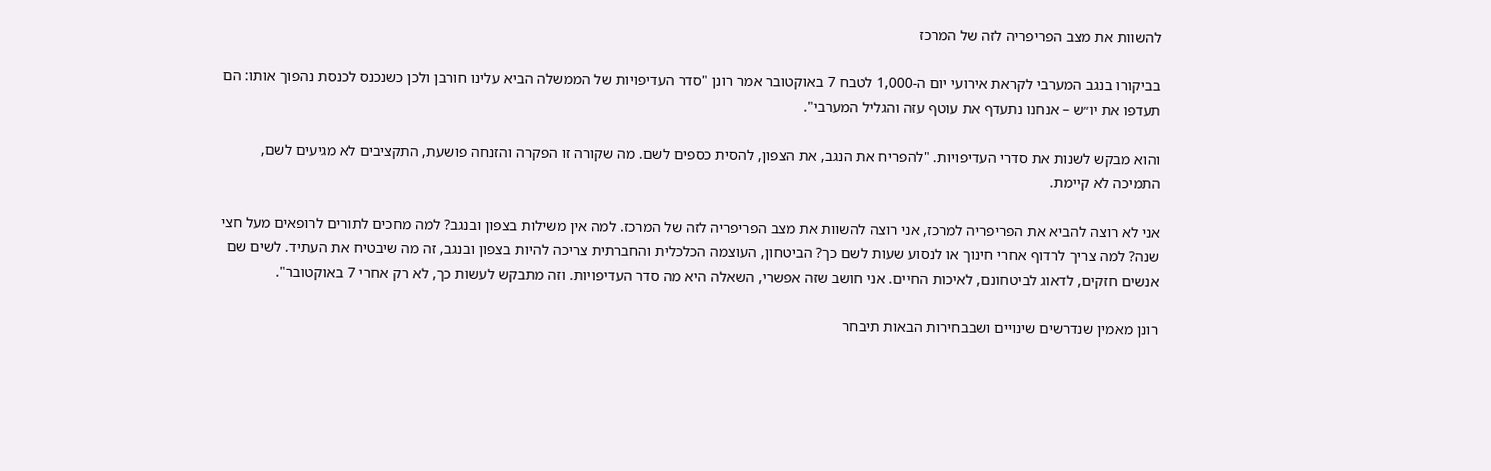להשוות את מצב הפריפריה לזה של המרכז

בביקורו בנגב המערבי לקראת אירועי יום ה-1,000 לטבח 7 באוקטובר אמר רונן "סדר העדיפויות של הממשלה הביא עלינו חורבן ולכן כשנכנס לכנסת נהפוך אותו: הם תעדפו את יו״ש – אנחנו נתעדף את עוטף עזה והגליל המערבי".

והוא מבקש לשנות את סדרי העדיפויות. "להפריח את הנגב, את הצפון, להסית כספים לשם. מה שקורה זו הפקרה והזנחה פושעת, התקציבים לא מגיעים לשם, התמיכה לא קיימת.

אני לא רוצה להביא את הפריפריה למרכז, אני רוצה להשוות את מצב הפריפריה לזה של המרכז. למה אין משילות בצפון ובנגב? למה מחכים לתורים לרופאים מעל חצי שנה? למה צריך לרדוף אחרי חינוך או לנסוע שעות לשם כך? הביטחון, העוצמה הכלכלית והחברתית צריכה להיות בצפון ובנגב, זה מה שיבטיח את העתיד. לשים שם אנשים חזקים, לדאוג לביטחונם, לאיכות החיים. אני חושב שזה אפשרי, השאלה היא מה סדר העדיפויות. וזה מתבקש לעשות כך, לא רק אחרי 7 באוקטובר".

רונן מאמין שנדרשים שינויים ושבבחירות הבאות תיבחר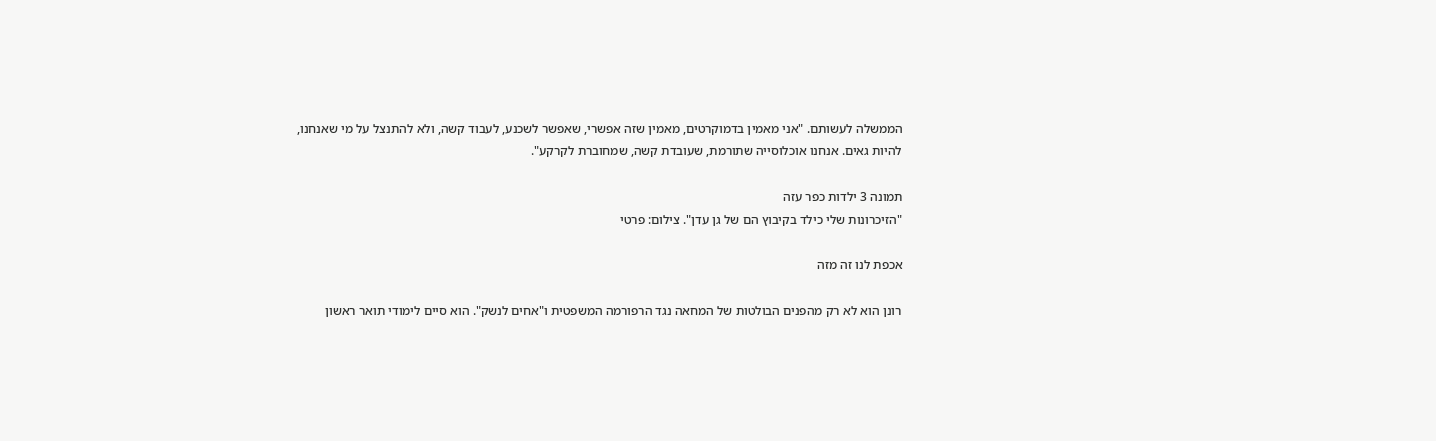הממשלה לעשותם. "אני מאמין בדמוקרטים, מאמין שזה אפשרי, שאפשר לשכנע, לעבוד קשה, ולא להתנצל על מי שאנחנו, להיות גאים. אנחנו אוכלוסייה שתורמת, שעובדת קשה, שמחוברת לקרקע".

תמונה 3 ילדות כפר עזה
"הזיכרונות שלי כילד בקיבוץ הם של גן עדן". צילום: פרטי

אכפת לנו זה מזה

רונן הוא לא רק מהפנים הבולטות של המחאה נגד הרפורמה המשפטית ו"אחים לנשק". הוא סיים לימודי תואר ראשון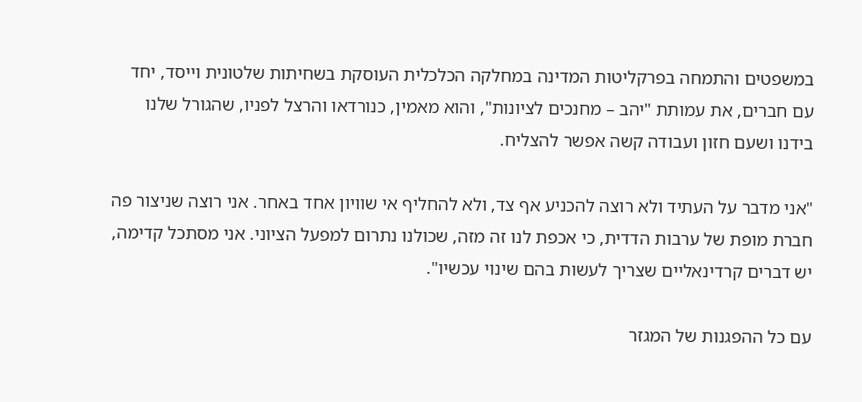במשפטים והתמחה בפרקליטות המדינה במחלקה הכלכלית העוסקת בשחיתות שלטונית וייסד, יחד עם חברים, את עמותת "יהב – מחנכים לציונות", והוא מאמין, כנורדאו והרצל לפניו, שהגורל שלנו בידנו ושעם חזון ועבודה קשה אפשר להצליח.

"אני מדבר על העתיד ולא רוצה להכניע אף צד, ולא להחליף אי שוויון אחד באחר. אני רוצה שניצור פה חברת מופת של ערבות הדדית, כי אכפת לנו זה מזה, שכולנו נתרום למפעל הציוני. אני מסתכל קדימה, יש דברים קרדינאליים שצריך לעשות בהם שינוי עכשיו".

עם כל ההפגנות של המגזר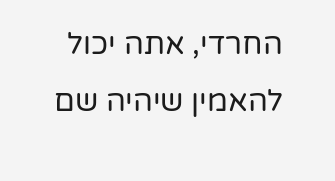החרדי, אתה יכול להאמין שיהיה שם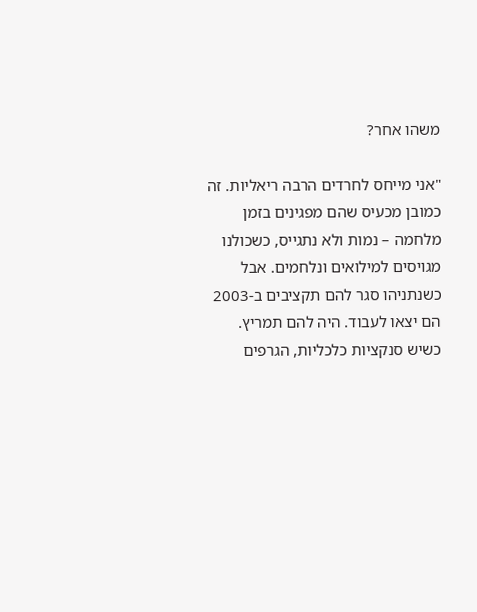משהו אחר?

"אני מייחס לחרדים הרבה ריאליות. זה כמובן מכעיס שהם מפגינים בזמן מלחמה – נמות ולא נתגייס, כשכולנו מגויסים למילואים ונלחמים. אבל כשנתניהו סגר להם תקציבים ב-2003 הם יצאו לעבוד. היה להם תמריץ. כשיש סנקציות כלכליות, הגרפים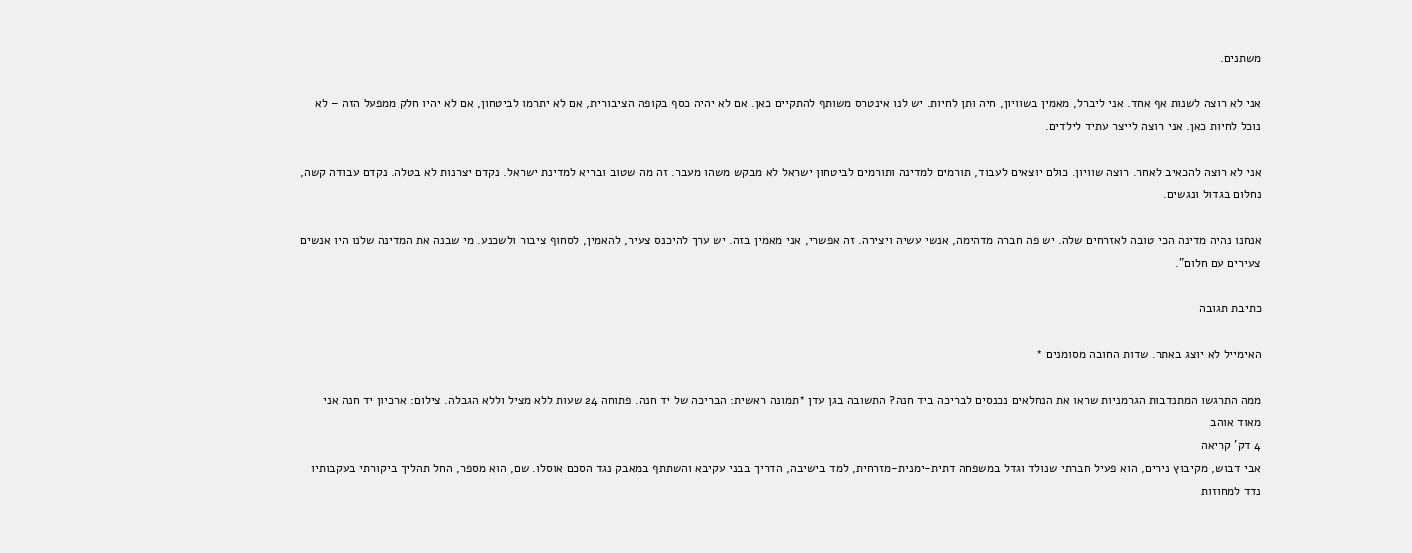משתנים.

אני לא רוצה לשנות אף אחד. אני ליברל, מאמין בשוויון, חיה ותן לחיות. יש לנו אינטרס משותף להתקיים כאן. אם לא יהיה כסף בקופה הציבורית, אם לא יתרמו לביטחון, אם לא יהיו חלק ממפעל הזה – לא נוכל לחיות כאן. אני רוצה לייצר עתיד לילדים.

אני לא רוצה להכאיב לאחר. רוצה שוויון. כולם יוצאים לעבוד, תורמים למדינה ותורמים לביטחון ישראל לא מבקש משהו מעבר. זה מה שטוב ובריא למדינת ישראל. נקדם יצרנות לא בטלה. נקדם עבודה קשה, נחלום בגדול ונגשים.

אנחנו נהיה מדינה הכי טובה לאזרחים שלה. יש פה חברה מדהימה, אנשי עשיה ויצירה. זה אפשרי, אני מאמין בזה. יש ערך להיכנס צעיר, להאמין, לסחוף ציבור ולשכנע. מי שבנה את המדינה שלנו היו אנשים צעירים עם חלום".

כתיבת תגובה

האימייל לא יוצג באתר. שדות החובה מסומנים *

ממה התרגשו המתנדבות הגרמניות שראו את הנחלאים נכנסים לבריכה ביד חנה? התשובה בגן עדן *תמונה ראשית: הבריכה של יד חנה. פתוחה 24 שעות ללא מציל וללא הגבלה. צילום: ארכיון יד חנה אני מאוד אוהב
4 דק' קריאה
אבי דבוש, מקיבוץ נירים, הוא פעיל חברתי שנולד וגדל במשפחה דתית-ימנית-מזרחית, למד בישיבה, הדריך בבני עקיבא והשתתף במאבק נגד הסכם אוסלו. שם, הוא מספר, החל תהליך ביקורתי בעקבותיו נדד למחוזות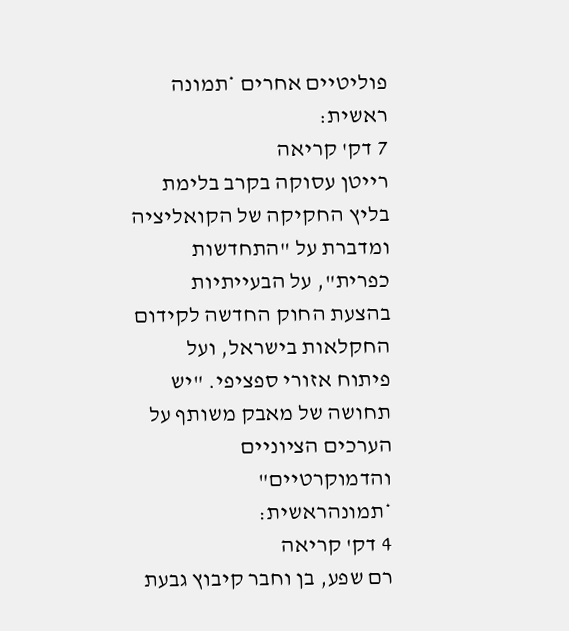פוליטיים אחרים *תמונה ראשית:
7 דק' קריאה
רייטן עסוקה בקרב בלימת בליץ החקיקה של הקואליציה ומדברת על "התחדשות כפרית", על הבעייתיות בהצעת החוק החדשה לקידום החקלאות בישראל, ועל פיתוח אזורי ספציפי. "יש תחושה של מאבק משותף על הערכים הציוניים והדמוקרטיים" *תמונהראשית:
4 דק' קריאה
רם שפע, בן וחבר קיבוץ גבעת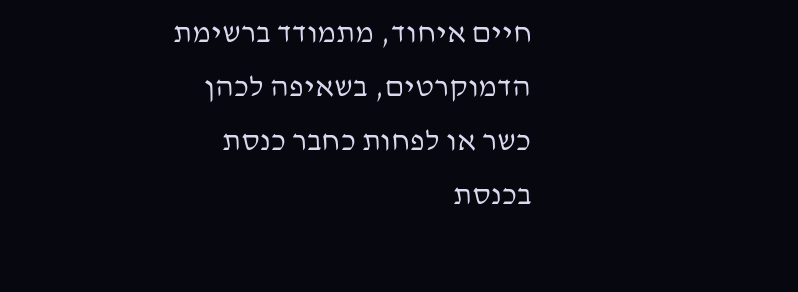חיים איחוד, מתמודד ברשימת הדמוקרטים, בשאיפה לכהן כשר או לפחות כחבר כנסת בכנסת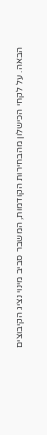הבאה. על לקחי הכישלון מהבחירות הקודמות, המשבר סביב מינוי נציג הקיבוצים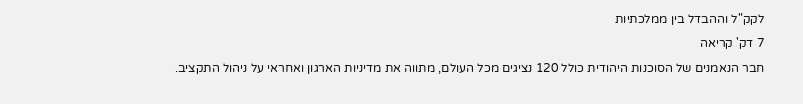לקק"ל וההבדל בין ממלכתיות
7 דק' קריאה
חבר הנאמנים של הסוכנות היהודית כולל 120 נציגים מכל העולם, מתווה את מדיניות הארגון ואחראי על ניהול התקציב.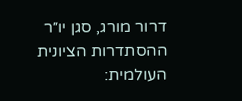דרור מורג, סגן יו״ר ההסתדרות הציונית העולמית: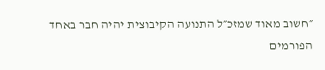״חשוב מאוד שמזכ״ל התנועה הקיבוצית יהיה חבר באחד הפורמים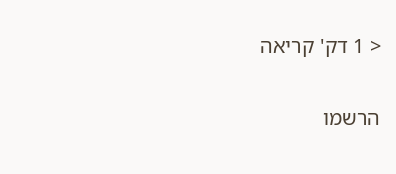< 1 דק' קריאה

הרשמו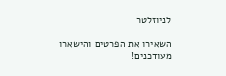לניוזלטר

השאירו את הפרטים והישארו מעודכנים!